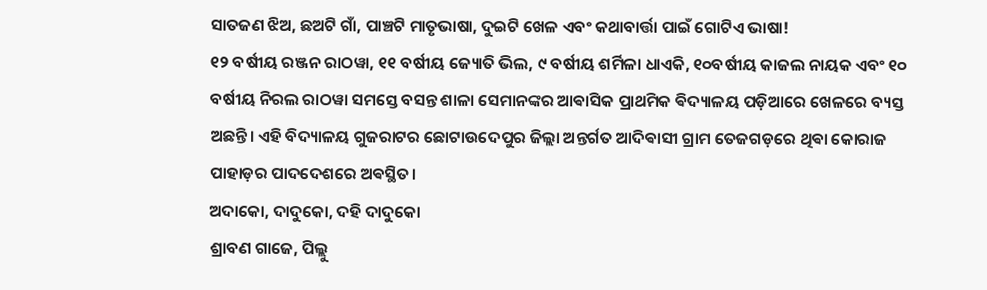ସାତଜଣ ଝିଅ, ଛଅଟି ଗାଁ, ପାଞ୍ଚଟି ମାତୃଭାଷା, ଦୁଇଟି ଖେଳ ଏବଂ କଥାବାର୍ତ୍ତା ପାଇଁ ଗୋଟିଏ ଭାଷା!
୧୨ ବର୍ଷୀୟ ରଞ୍ଜନ ରାଠୱା, ୧୧ ବର୍ଷୀୟ ଜ୍ୟୋତି ଭିଲ, ୯ ବର୍ଷୀୟ ଶର୍ମିଳା ଧାଏକି, ୧୦ବର୍ଷୀୟ କାଜଲ ନାୟକ ଏବଂ ୧୦ ବର୍ଷୀୟ ନିରଲ ରାଠୱା ସମସ୍ତେ ବସନ୍ତ ଶାଳା ସେମାନଙ୍କର ଆଵାସିକ ପ୍ରାଥମିକ ଵିଦ୍ୟାଳୟ ପଡ଼ିଆରେ ଖେଳରେ ବ୍ୟସ୍ତ ଅଛନ୍ତି। ଏହି ବିଦ୍ୟାଳୟ ଗୁଜରାଟର ଛୋଟାଉଦେପୁର ଜିଲ୍ଲା ଅନ୍ତର୍ଗତ ଆଦିଵାସୀ ଗ୍ରାମ ତେଜଗଡ଼ରେ ଥିଵା କୋରାଜ ପାହାଡ଼ର ପାଦଦେଶରେ ଅଵସ୍ଥିତ।
ଅଦାକୋ, ଦାଦୁକୋ, ଦହି ଦାଦୁକୋ
ଶ୍ରାବଣ ଗାଜେ, ପିଲ୍ଲୁ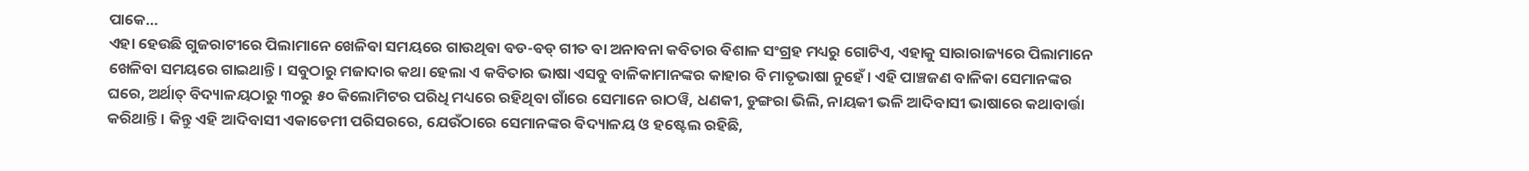ପାକେ…
ଏହା ହେଉଛି ଗୁଜରାଟୀରେ ପିଲାମାନେ ଖେଳିଵା ସମୟରେ ଗାଉଥିଵା ଵଡ-ଵଡ୍ ଗୀତ ଵା ଅନାବନା କବିତାର ଵିଶାଳ ସଂଗ୍ରହ ମଧ୍ୟରୁ ଗୋଟିଏ, ଏହାକୁ ସାରାରାଜ୍ୟରେ ପିଲାମାନେ ଖେଳିବା ସମୟରେ ଗାଇଥାନ୍ତି। ସବୁଠାରୁ ମଜାଦାର କଥା ହେଲା ଏ କବିତାର ଭାଷା ଏସବୁ ବାଳିକାମାନଙ୍କର କାହାର ବି ମାତୃଭାଷା ନୁହେଁ। ଏହି ପାଞ୍ଚଜଣ ବାଳିକା ସେମାନଙ୍କର ଘରେ, ଅର୍ଥାତ୍ ବିଦ୍ୟାଳୟଠାରୁ ୩୦ରୁ ୫୦ କିଲୋମିଟର ପରିଧି ମଧ୍ୟରେ ରହିଥିବା ଗାଁରେ ସେମାନେ ରାଠୱି, ଧଣକୀ, ଡୁଙ୍ଗରା ଭିଲି, ନାୟକୀ ଭଳି ଆଦିବାସୀ ଭାଷାରେ କଥାବାର୍ତ୍ତା କରିଥାନ୍ତି। କିନ୍ତୁ ଏହି ଆଦିବାସୀ ଏକାଡେମୀ ପରିସରରେ, ଯେଉଁଠାରେ ସେମାନଙ୍କର ଵିଦ୍ୟାଳୟ ଓ ହଷ୍ଟେଲ ରହିଛି,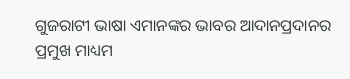ଗୁଜରାଟୀ ଭାଷା ଏମାନଙ୍କର ଭାବର ଆଦାନପ୍ରଦାନର ପ୍ରମୁଖ ମାଧ୍ୟମ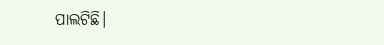ପାଲଟିଛି।